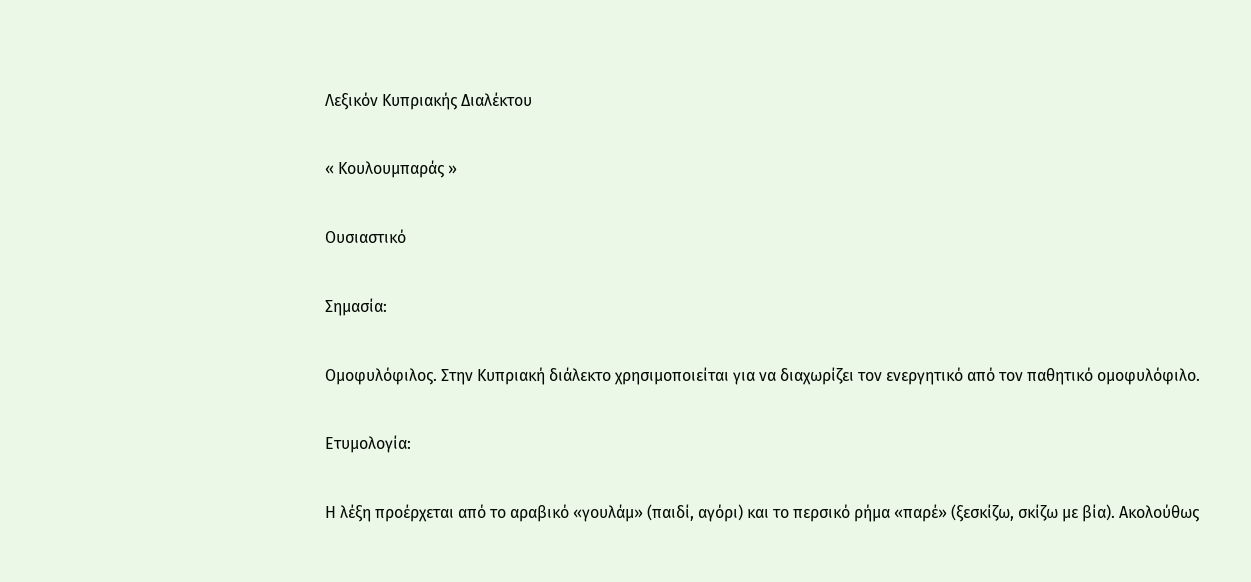Λεξικόν Κυπριακής Διαλέκτου

« Κουλουμπαράς »

Ουσιαστικό

Σημασία:

Ομοφυλόφιλος. Στην Κυπριακή διάλεκτο χρησιμοποιείται για να διαχωρίζει τον ενεργητικό από τον παθητικό ομοφυλόφιλο.

Ετυμολογία:

Η λέξη προέρχεται από το αραβικό «γουλάμ» (παιδί, αγόρι) και το περσικό ρήμα «παρέ» (ξεσκίζω, σκίζω με βία). Ακολούθως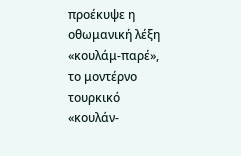προέκυψε η οθωμανική λέξη «κουλάμ-παρέ», το μοντέρνο τουρκικό «κουλάν-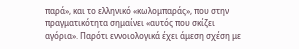παρά», και το ελληνικό «κωλομπαράς», που στην πραγματικότητα σημαίνει «αυτός που σκίζει αγόρια». Παρότι εννοιολογικά έχει άμεση σχέση με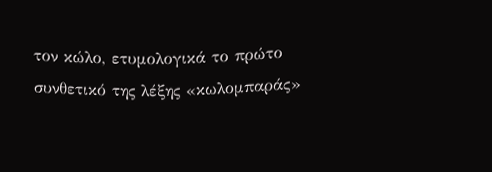τον κώλο, ετυμολογικά το πρώτο συνθετικό της λέξης «κωλομπαράς»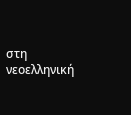στη νεοελληνική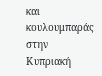και κουλουμπαράς στην Κυπριακή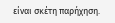είναι σκέτη παρήχηση.